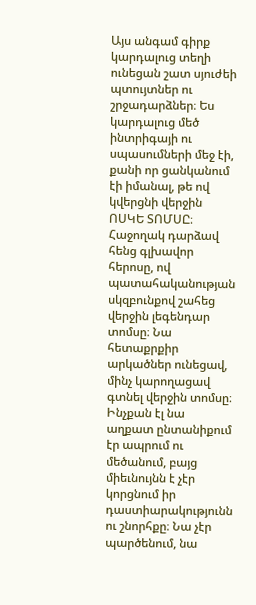Այս անգամ գիրք կարդալուց տեղի ունեցան շատ սյուժեի պտույտներ ու շրջադարձներ։ Ես կարդալուց մեծ ինտրիգայի ու սպասումների մեջ էի, քանի որ ցանկանում էի իմանալ, թե ով կվերցնի վերջին ՈՍԿԵ ՏՈՄՍԸ։ Հաջողակ դարձավ հենց գլխավոր հերոսը, ով պատահականության սկզբունքով շահեց վերջին լեգենդար տոմսը։ Նա հետաքրքիր արկածներ ունեցավ, մինչ կարողացավ գտնել վերջին տոմսը։ Ինչքան էլ նա աղքատ ընտանիքում էր ապրում ու մեծանում, բայց միեւնույնն է չէր կորցնում իր դաստիարակությունն ու շնորհքը։ Նա չէր պարծենում, նա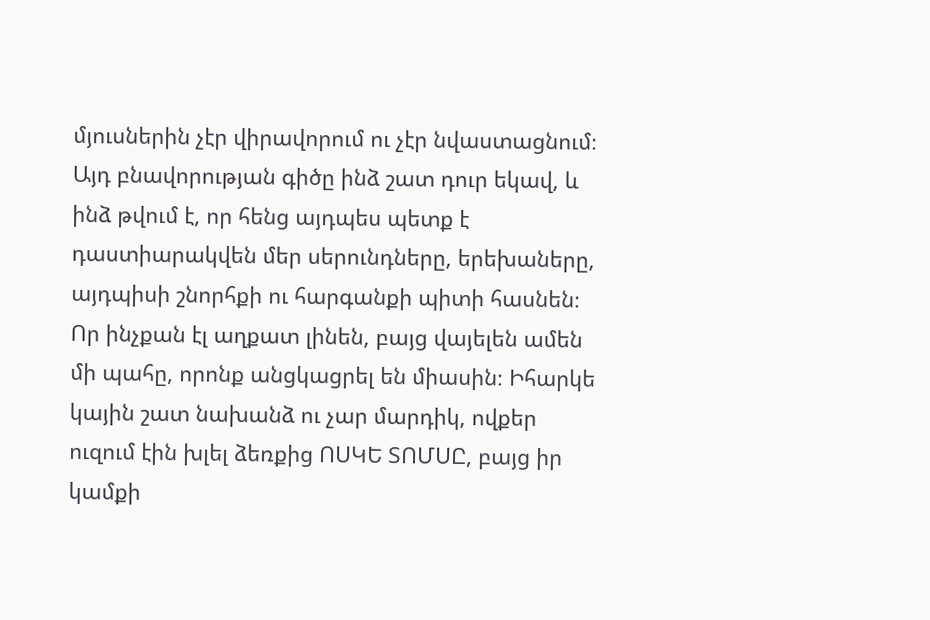մյուսներին չէր վիրավորում ու չէր նվաստացնում։ Այդ բնավորության գիծը ինձ շատ դուր եկավ, և ինձ թվում է, որ հենց այդպես պետք է դաստիարակվեն մեր սերունդները, երեխաները, այդպիսի շնորհքի ու հարգանքի պիտի հասնեն։ Որ ինչքան էլ աղքատ լինեն, բայց վայելեն ամեն մի պահը, որոնք անցկացրել են միասին։ Իհարկե կային շատ նախանձ ու չար մարդիկ, ովքեր ուզում էին խլել ձեռքից ՈՍԿԵ ՏՈՄՍԸ, բայց իր կամքի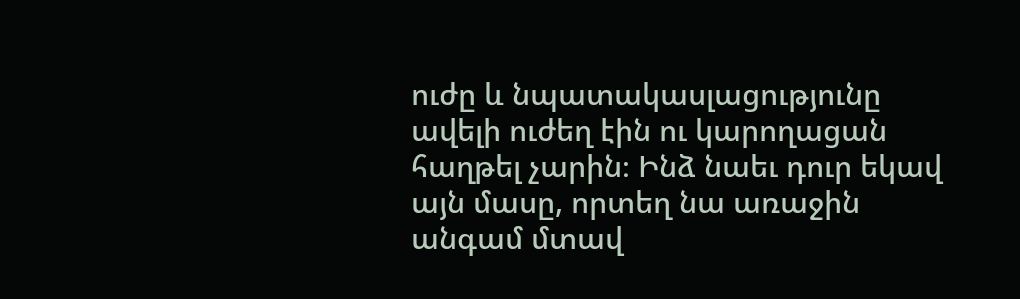ուժը և նպատակասլացությունը ավելի ուժեղ էին ու կարողացան հաղթել չարին։ Ինձ նաեւ դուր եկավ այն մասը, որտեղ նա առաջին անգամ մտավ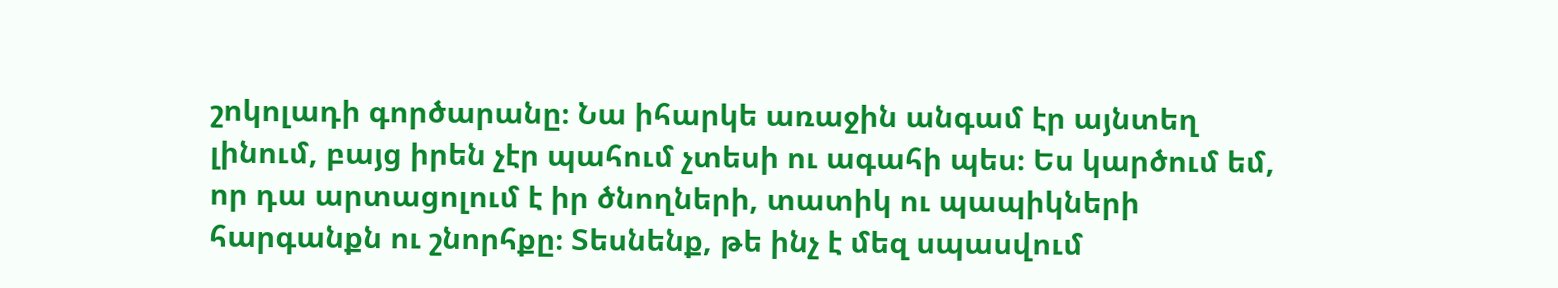շոկոլադի գործարանը։ Նա իհարկե առաջին անգամ էր այնտեղ լինում, բայց իրեն չէր պահում չտեսի ու ագահի պես։ Ես կարծում եմ, որ դա արտացոլում է իր ծնողների, տատիկ ու պապիկների հարգանքն ու շնորհքը։ Տեսնենք, թե ինչ է մեզ սպասվում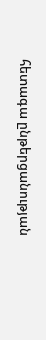հետագա ընթերցանության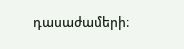դասաժամերի։